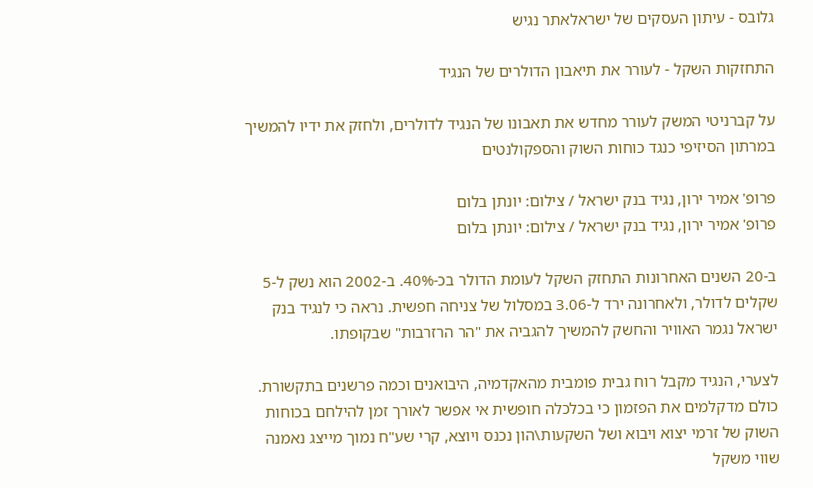גלובס - עיתון העסקים של ישראלאתר נגיש

התחזקות השקל - לעורר את תיאבון הדולרים של הנגיד

על קברניטי המשק לעורר מחדש את תאבונו של הנגיד לדולרים, ולחזק את ידיו להמשיך במרתון הסיזיפי כנגד כוחות השוק והספקולנטים

פרופ' אמיר ירון, נגיד בנק ישראל / צילום: יונתן בלום
פרופ' אמיר ירון, נגיד בנק ישראל / צילום: יונתן בלום

ב-20 השנים האחרונות התחזק השקל לעומת הדולר בכ-40%. ב-2002 הוא נשק ל-5 שקלים לדולר, ולאחרונה ירד ל-3.06 במסלול של צניחה חפשית. נראה כי לנגיד בנק ישראל נגמר האוויר והחשק להמשיך להגביה את "הר הרזרבות" שבקופתו.

לצערי, הנגיד מקבל רוח גבית פומבית מהאקדמיה, היבואנים וכמה פרשנים בתקשורת. כולם מדקלמים את הפזמון כי בכלכלה חופשית אי אפשר לאורך זמן להילחם בכוחות השוק של זרמי יצוא ויבוא ושל השקעות\הון נכנס ויוצא, קרי שע"ח נמוך מייצג נאמנה שווי משקל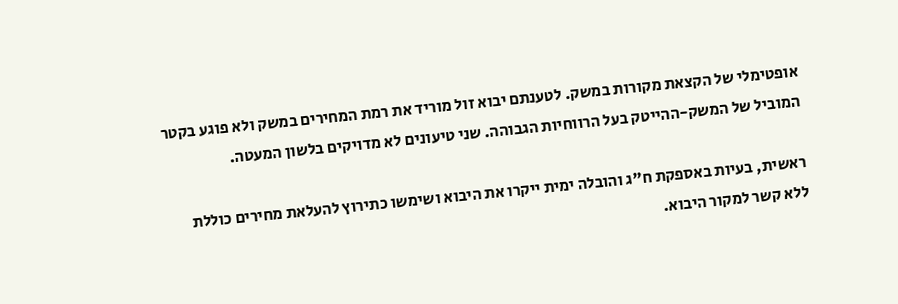אופטימלי של הקצאת מקורות במשק. לטענתם יבוא זול מוריד את רמת המחירים במשק ולא פוגע בקטר המוביל של המשק-ההייטק בעל הרווחיות הגבוהה. שני טיעונים לא מדויקים בלשון המעטה.

ראשית, בעיות באספקת ח"ג והובלה ימית ייקרו את היבוא ושימשו כתירוץ להעלאת מחירים כוללת ללא קשר למקור היבוא.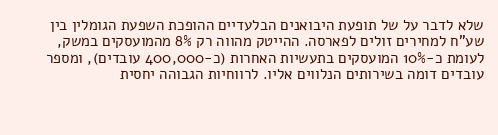שלא לדבר על של תופעת היבואנים הבלעדיים ההופכת השפעת הגומלין בין שע"ח למחירים זולים לפארסה. ההייטק מהווה רק 8% מהמועסקים במשק, לעומת כ-10% המועסקים בתעשיות האחרות (כ-400,000 עובדים), ומספר עובדים דומה בשירותים הנלווים אליו. לרווחיות הגבוהה יחסית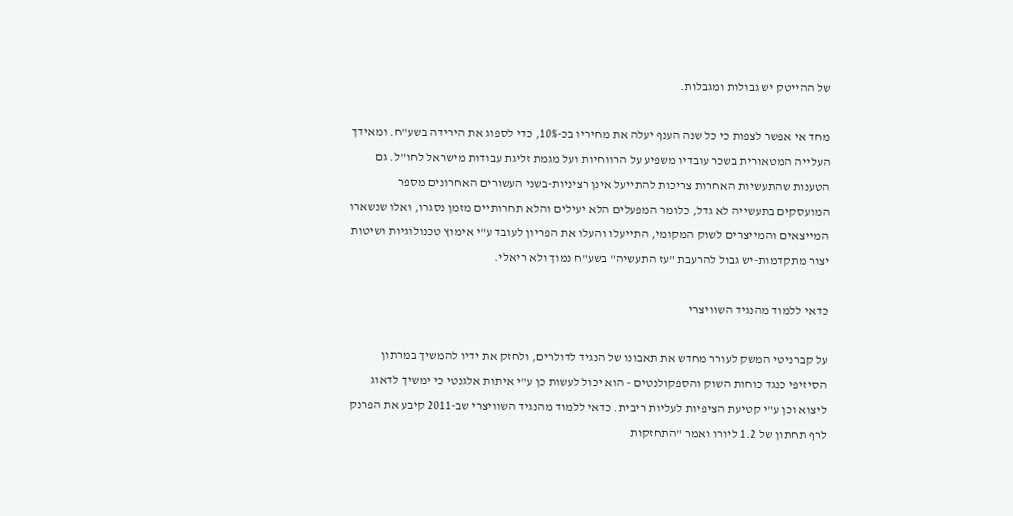של ההייטק יש גבולות ומגבלות.

מחד אי אפשר לצפות כי כל שנה הענף יעלה את מחיריו בכ-10%, כדי לספוג את הירידה בשע"ח. ומאידך העלייה המטאורית בשכר עובדיו משפיע על הרווחיות ועל מגמת זליגת עבודות מישראל לחו"ל. גם הטענות שהתעשיות האחרות צריכות להתייעל אינן רציניות-בשני העשורים האחרונים מספר המועסקים בתעשייה לא גדל, כלומר המפעלים הלא יעילים והלא תחרותיים מזמן נסגרו, ואלו שנשארו המייצאים והמייצרים לשוק המקומי, התייעלו והעלו את הפריון לעובד ע"י אימוץ טכנולוגיות ושיטות יצור מתקדמות-יש גבול להרעבת "עז התעשיה" בשע"ח נמוך ולא ריאלי.

כדאי ללמוד מהנגיד השוויצרי

על קברניטי המשק לעורר מחדש את תאבונו של הנגיד לדולרים, ולחזק את ידיו להמשיך במרתון הסיזיפי כנגד כוחות השוק והספקולנטים - הוא יכול לעשות כן ע"י איתות אלגנטי כי ימשיך לדאוג ליצוא וכן ע"י קטיעת הציפיות לעליות ריבית. כדאי ללמוד מהנגיד השוויצרי שב-2011 קיבע את הפרנק לרף תחתון של 1.2 ליורו ואמר "התחזקות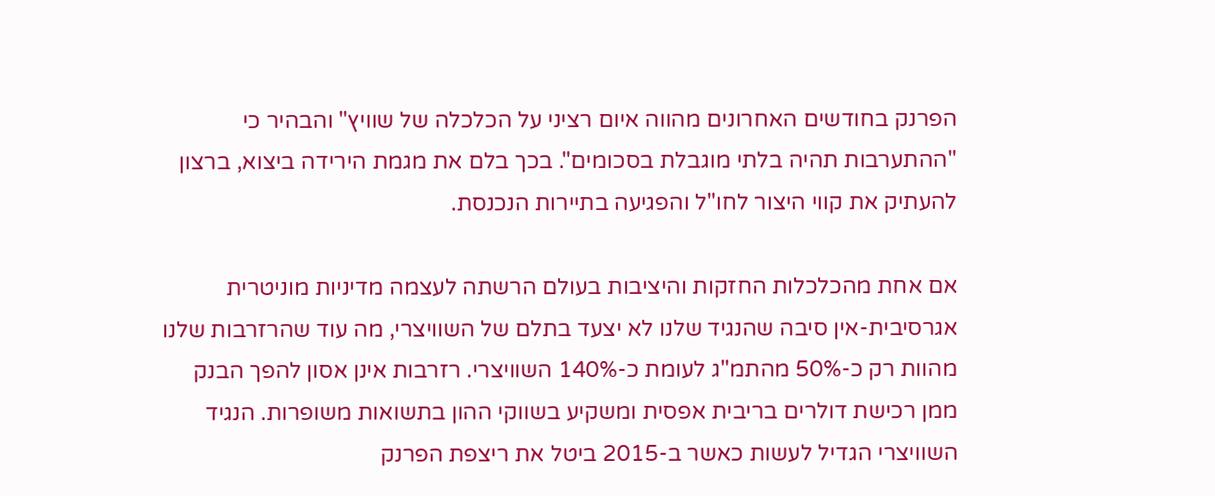הפרנק בחודשים האחרונים מהווה איום רציני על הכלכלה של שוויץ" והבהיר כי "ההתערבות תהיה בלתי מוגבלת בסכומים". בכך בלם את מגמת הירידה ביצוא, ברצון להעתיק את קווי היצור לחו"ל והפגיעה בתיירות הנכנסת.

אם אחת מהכלכלות החזקות והיציבות בעולם הרשתה לעצמה מדיניות מוניטרית אגרסיבית-אין סיבה שהנגיד שלנו לא יצעד בתלם של השוויצרי, מה עוד שהרזרבות שלנו מהוות רק כ-50% מהתמ"ג לעומת כ-140% השוויצרי. רזרבות אינן אסון להפך הבנק ממן רכישת דולרים בריבית אפסית ומשקיע בשווקי ההון בתשואות משופרות. הנגיד השוויצרי הגדיל לעשות כאשר ב-2015 ביטל את ריצפת הפרנק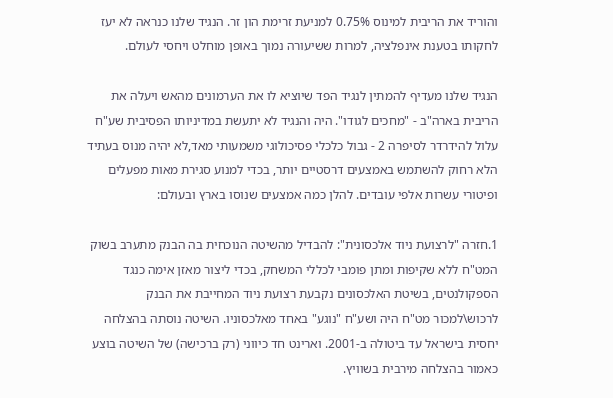והוריד את הריבית למינוס 0.75% למניעת זרימת הון זר. הנגיד שלנו כנראה לא יעז לחקותו בטענת אינפלציה, למרות ששיעורה נמוך באופן מוחלט ויחסי לעולם.

הנגיד שלנו מעדיף להמתין לנגיד הפד שיוציא לו את הערמונים מהאש ויעלה את הריבית בארה"ב - "מחכים לגודו". היה והנגיד לא יתעשת במדיניותו הפסיבית שע"ח עלול להידרדר לסיפרה 2 - גבול כלכלי פסיכולוגי משמעותי מאד,לא יהיה מנוס בעתיד הלא רחוק להשתמש באמצעים דרסטיים יותר, בכדי למנוע סגירת מאות מפעלים ופיטורי עשרות אלפי עובדים. להלן כמה אמצעים שנוסו בארץ ובעולם:

1.חזרה "לרצועת ניוד אלכסונית": להבדיל מהשיטה הנוכחית בה הבנק מתערב בשוק המט"ח ללא שקיפות ומתן פומבי לכללי המשחק, בכדי ליצור מאזן אימה כנגד הספקולנטים, בשיטת האלכסונים נקבעת רצועת ניוד המחייבת את הבנק לרכוש\למכור מט"ח היה ושע"ח "נוגע" באחד מאלכסוניו. השיטה נוסתה בהצלחה יחסית בישראל עד ביטולה ב-2001. וארינט חד כיווני (רק ברכישה) של השיטה בוצע כאמור בהצלחה מירבית בשוויץ.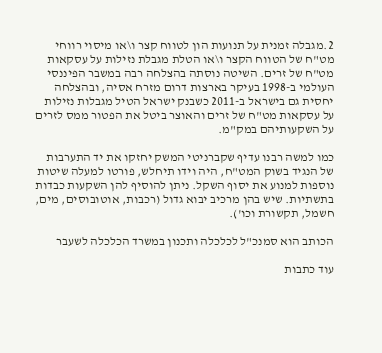2.מגבלה זמנית על תנועות הון לטווח קצר ו\או מיסוי רווחי מט"ח של הטווח הקצר ו\או הטלת מגבלת נזילות על עסקאות מט"ח של זרים. השיטה נוסתה בהצלחה רבה במשבר הפיננסי העולמי ב-1998 בעיקר בארצות דרום מזרח אסיה, ובהצלחה יחסית גם בישראל ב-2011 כשבנק ישראל הטיל מגבלות נזילות על עסקאות מט"ח של זרים והאוצר ביטל את הפטור ממס לזרים על השקעותיהם במק"מ.

כמו למשה רבנו עדיף שקברניטי המשק יחזקו את יד התערבות של הנגיד בשוק המט"ח, היה וידו תיחלש, פורטו למעלה שיטות נוספות למנוע את יסוף השקל. ניתן להוסיף להן השקעות כבדות בתשתיות. שיש בהן מרכיב יבוא גדול (רכבות, אוטובוסים, מים, חשמל, תקשורת וכו').

הכותב הוא סמנכ"ל לכלכלה ותכנון במשרד הכלכלה לשעבר

עוד כתבות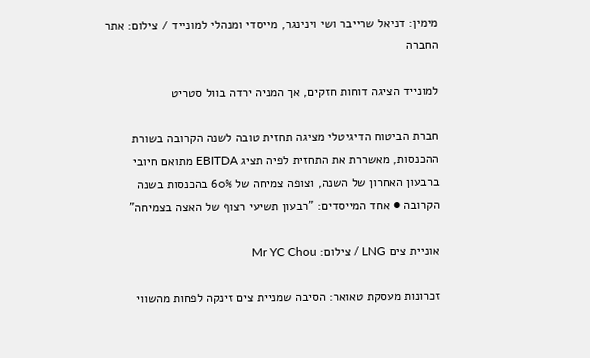מימין: דניאל שרייבר ושי וינינגר, מייסדי ומנהלי למונייד / צילום: אתר החברה

למונייד הציגה דוחות חזקים, אך המניה ירדה בוול סטריט

חברת הביטוח הדיגיטלי מציגה תחזית טובה לשנה הקרובה בשורת ההכנסות, מאשררת את התחזית לפיה תציג EBITDA מתואם חיובי ברבעון האחרון של השנה, וצופה צמיחה של 60% בהכנסות בשנה הקרובה ● אחד המייסדים: "רבעון תשיעי רצוף של האצה בצמיחה"

אוניית צים LNG / צילום: Mr YC Chou

זכרונות מעסקת טאואר: הסיבה שמניית צים זינקה לפחות מהשווי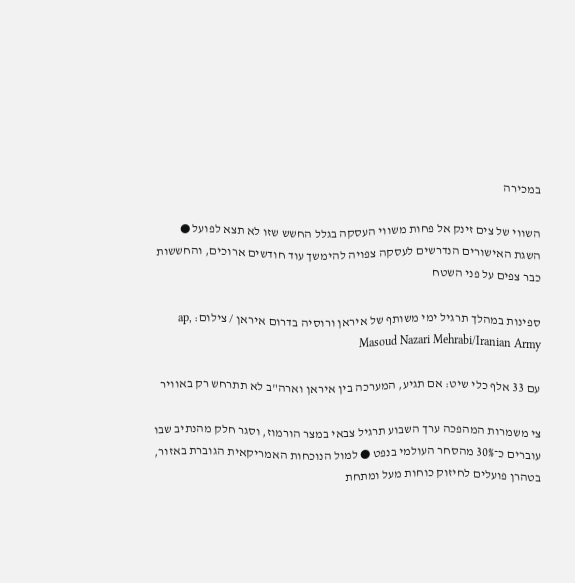במכירה

השווי של צים זינק אל פחות משווי העסקה בגלל החשש שזו לא תצא לפועל ● השגת האישורים הנדרשים לעסקה צפויה להימשך עוד חודשים ארוכים, והחששות כבר צפים על פני השטח

ספינות במהלך תרגיל ימי משותף של איראן ורוסיה בדרום איראן / צילום: ap, Masoud Nazari Mehrabi/Iranian Army

עם 33 אלף כלי שיט: אם תגיע, המערכה בין איראן וארה"ב לא תתרחש רק באוויר

צי משמרות המהפכה ערך השבוע תרגיל צבאי במצר הורמוז, וסגר חלק מהנתיב שבו עוברים כ־30% מהסחר העולמי בנפט ● למול הנוכחות האמריקאית הגוברת באזור, בטהרן פועלים לחיזוק כוחות מעל ומתחת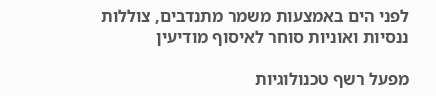לפני הים באמצעות משמר מתנדבים, צוללות ננסיות ואוניות סוחר לאיסוף מודיעין

מפעל רשף טכנולוגיות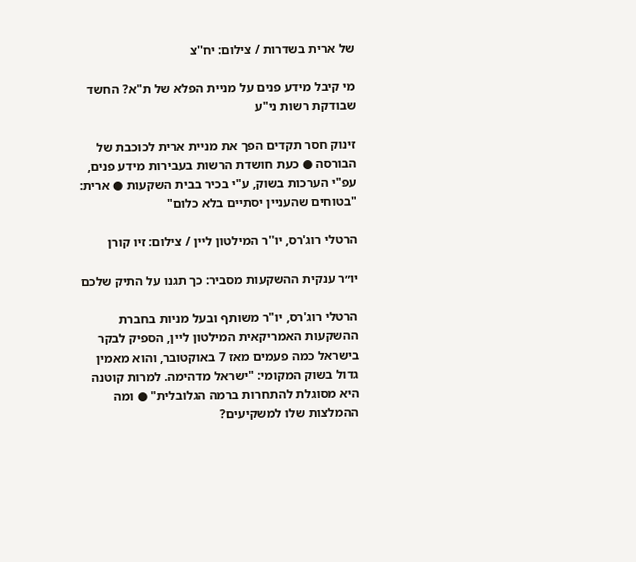של ארית בשדרות / צילום: יח''צ

מי קיבל מידע פנים על מניית הפלא של ת"א? החשד שבודקת רשות ני"ע

זינוק חסר תקדים הפך את מניית ארית לכוכבת של הבורסה ● כעת חושדת הרשות בעבירות מידע פנים, עפ"י הערכות בשוק, ע"י בכיר בבית השקעות ● ארית: "בטוחים שהעניין יסתיים בלא כלום"

הרטלי רוג'רס, יו''ר המילטון ליין / צילום: זיו קורן

יו״ר ענקית ההשקעות מסביר: כך תגנו על התיק שלכם

הרטלי רוג'רס, יו"ר משותף ובעל מניות בחברת ההשקעות האמריקאית המילטון ליין, הספיק לבקר בישראל כמה פעמים מאז 7 באוקטובר, והוא מאמין גדול בשוק המקומי: "ישראל מדהימה. למרות קוטנה היא מסוגלת להתחרות ברמה הגלובלית" ● ומה ההמלצות שלו למשקיעים?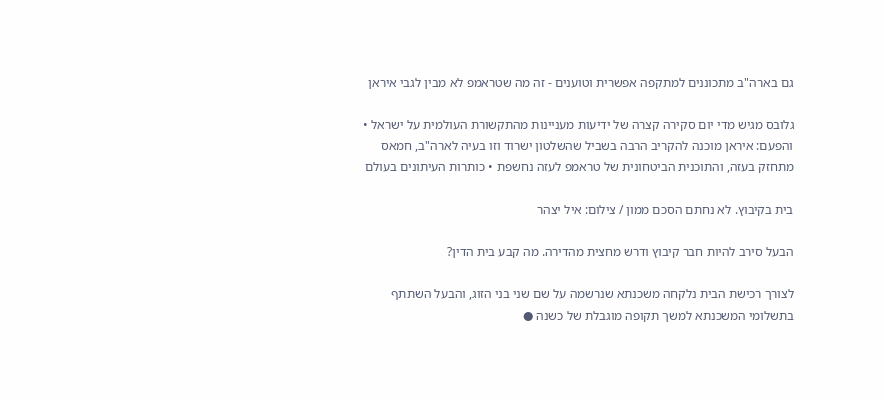גם בארה"ב מתכוננים למתקפה אפשרית וטוענים - זה מה שטראמפ לא מבין לגבי איראן

גלובס מגיש מדי יום סקירה קצרה של ידיעות מעניינות מהתקשורת העולמית על ישראל • והפעם: איראן מוכנה להקריב הרבה בשביל שהשלטון ישרוד וזו בעיה לארה"ב, חמאס מתחזק בעזה, והתוכנית הביטחונית של טראמפ לעזה נחשפת • כותרות העיתונים בעולם

בית בקיבוץ. לא נחתם הסכם ממון / צילום: איל יצהר

הבעל סירב להיות חבר קיבוץ ודרש מחצית מהדירה. מה קבע בית הדין?

לצורך רכישת הבית נלקחה משכנתא שנרשמה על שם שני בני הזוג, והבעל השתתף בתשלומי המשכנתא למשך תקופה מוגבלת של כשנה ●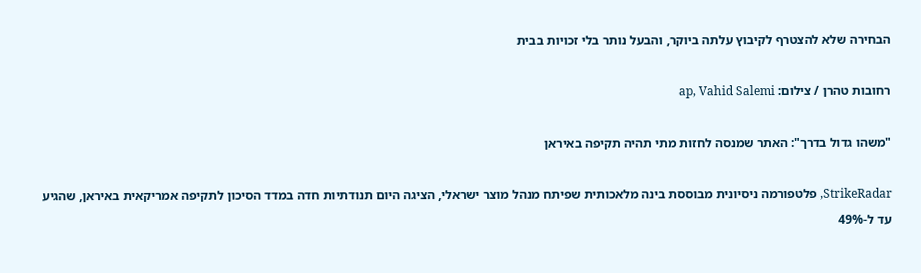הבחירה שלא להצטרף לקיבוץ עלתה ביוקר, והבעל נותר בלי זכויות בבית

רחובות טהרן / צילום: ap, Vahid Salemi

"משהו גדול בדרך": האתר שמנסה לחזות מתי תהיה תקיפה באיראן

StrikeRadar, פלטפורמה ניסיונית מבוססת בינה מלאכותית שפיתח מנהל מוצר ישראלי, הציגה היום תנודתיות חדה במדד הסיכון לתקיפה אמריקאית באיראן, שהגיע עד ל-49%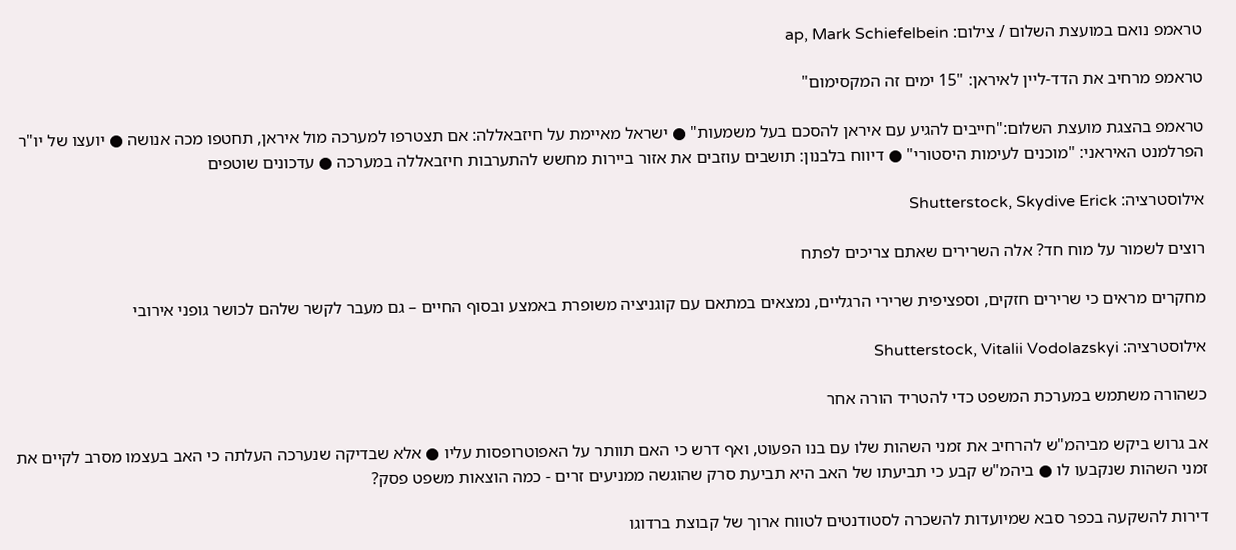טראמפ נואם במועצת השלום / צילום: ap, Mark Schiefelbein

טראמפ מרחיב את הדד-ליין לאיראן: "15 ימים זה המקסימום"

טראמפ בהצגת מועצת השלום:"חייבים להגיע עם איראן להסכם בעל משמעות" ● ישראל מאיימת על חיזבאללה: אם תצטרפו למערכה מול איראן, תחטפו מכה אנושה ● יועצו של יו"ר הפרלמנט האיראני: "מוכנים לעימות היסטורי" ● דיווח בלבנון: תושבים עוזבים את אזור ביירות מחשש להתערבות חיזבאללה במערכה ● עדכונים שוטפים

אילוסטרציה: Shutterstock, Skydive Erick

רוצים לשמור על מוח חד? אלה השרירים שאתם צריכים לפתח

מחקרים מראים כי שרירים חזקים, וספציפית שרירי הרגליים, נמצאים במתאם עם קוגניציה משופרת באמצע ובסוף החיים – גם מעבר לקשר שלהם לכושר גופני אירובי

אילוסטרציה: Shutterstock, Vitalii Vodolazskyi

כשהורה משתמש במערכת המשפט כדי להטריד הורה אחר

אב גרוש ביקש מביהמ"ש להרחיב את זמני השהות שלו עם בנו הפעוט, ואף דרש כי האם תוותר על האפוטרופסות עליו ● אלא שבדיקה שנערכה העלתה כי האב בעצמו מסרב לקיים את זמני השהות שנקבעו לו ● ביהמ"ש קבע כי תביעתו של האב היא תביעת סרק שהוגשה ממניעים זרים - כמה הוצאות משפט פסק?

דירות להשקעה בכפר סבא שמיועדות להשכרה לסטודנטים לטווח ארוך של קבוצת ברדוגו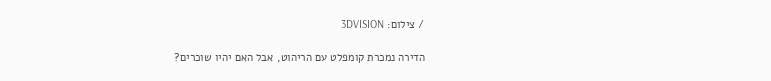/ צילום: 3DVISION

הדירה נמכרת קומפלט עם הריהוט, אבל האם יהיו שוכרים?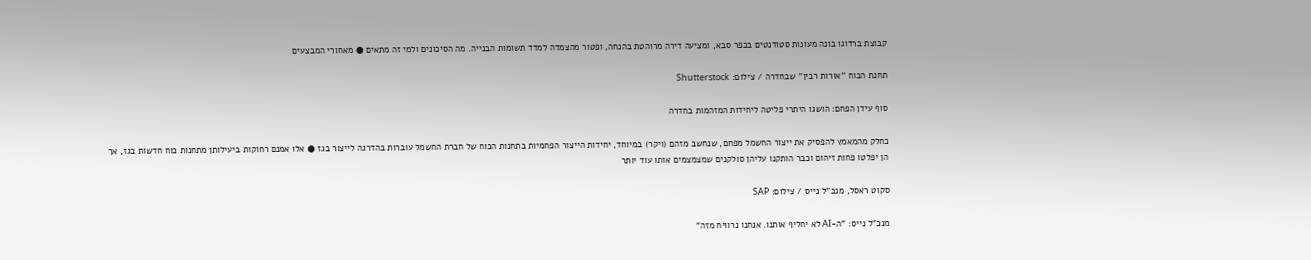קבוצת ברדוגו בונה מעונות סטודנטים בכפר סבא, ומציעה דירה מרוהטת בהנחה, ופטור מהצמדה למדד תשומות הבנייה. מה הסיכונים ולמי זה מתאים ● מאחורי המבצעים

תחנת הכוח ''אורות רבין'' שבחדרה / צילום: Shutterstock

סוף עידן הפחם: הושגו היתרי פליטה ליחידות המזהמות בחדרה

כחלק מהמאמץ להפסיק את ייצור החשמל מפחם, שנחשב מזהם (ויקר) במיוחד, יחידות הייצור הפחמיות בתחנות הכוח של חברת החשמל עוברות בהדרגה לייצור בגז ● אלו אמנם רחוקות ביעילותן מתחנות כוח חדשות בגז, אך הן יפלטו פחות זיהום וכבר הותקנו עליהן סולקנים שמצמצמים אותו עוד יותר

סקוט ראסל, מנכ''ל נייס / צילום: SAP

מנכ"ל נייס: "ה-AI לא יחליף אותנו. אנחנו נרוויח מזה"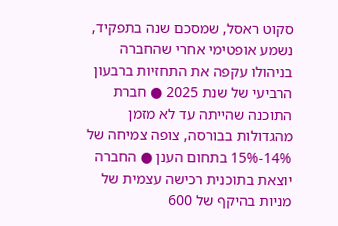סקוט ראסל, שמסכם שנה בתפקיד, נשמע אופטימי אחרי שהחברה בניהולו עקפה את התחזיות ברבעון הרביעי של שנת 2025 ● חברת התוכנה שהייתה עד לא מזמן מהגדולות בבורסה, צופה צמיחה של 14%-15% בתחום הענן ● החברה יוצאת בתוכנית רכישה עצמית של מניות בהיקף של 600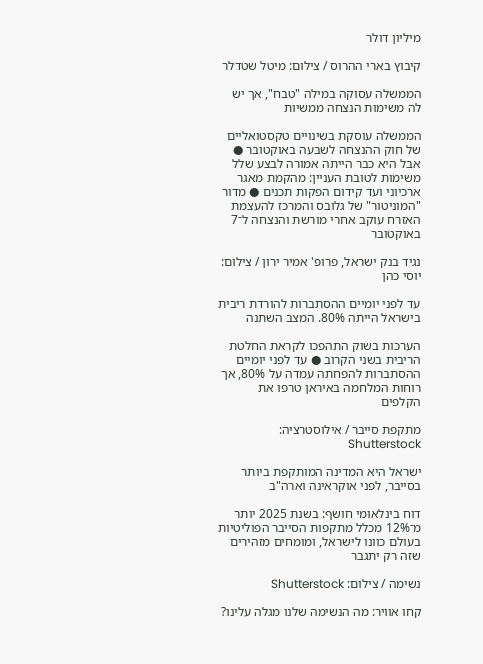מיליון דולר

קיבוץ בארי ההרוס / צילום: מיטל שטדלר

הממשלה עסוקה במילה "טבח", אך יש לה משימות הנצחה ממשיות

הממשלה עוסקת בשינויים טקסטואליים של חוק ההנצחה לשבעה באוקטובר ● אבל היא כבר הייתה אמורה לבצע שלל משימות לטובת העניין: מהקמת מאגר ארכיוני ועד קידום הפקות תכנים ● מדור "המוניטור" של גלובס והמרכז להעצמת האזרח עוקב אחרי מורשת והנצחה ל־7 באוקטובר

נגיד בנק ישראל, פרופ' אמיר ירון / צילום: יוסי כהן

עד לפני יומיים ההסתברות להורדת ריבית בישראל הייתה 80%. המצב השתנה

הערכות בשוק התהפכו לקראת החלטת הריבית בשני הקרוב ● עד לפני יומיים ההסתברות להפחתה עמדה על 80%, אך רוחות המלחמה באיראן טרפו את הקלפים

מתקפת סייבר / אילוסטרציה: Shutterstock

ישראל היא המדינה המותקפת ביותר בסייבר, לפני אוקראינה וארה"ב

דוח בינלאומי חושף: בשנת 2025 יותר מ־12% מכלל מתקפות הסייבר הפוליטיות בעולם כוונו לישראל, ומומחים מזהירים שזה רק יתגבר

נשימה / צילום: Shutterstock

קחו אוויר: מה הנשימה שלנו מגלה עלינו?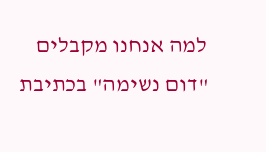למה אנחנו מקבלים "דום נשימה" בכתיבת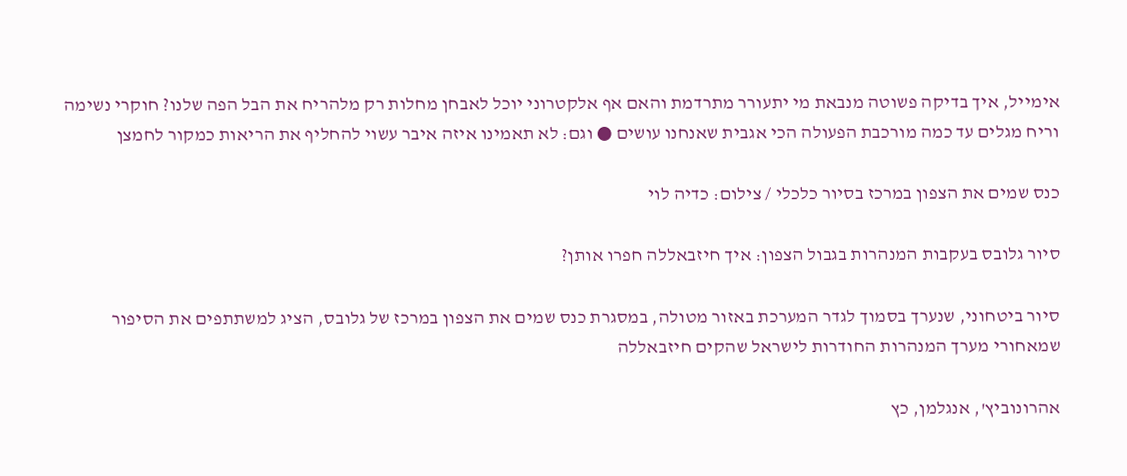אימייל, איך בדיקה פשוטה מנבאת מי יתעורר מתרדמת והאם אף אלקטרוני יוכל לאבחן מחלות רק מלהריח את הבל הפה שלנו? חוקרי נשימה וריח מגלים עד כמה מורכבת הפעולה הכי אגבית שאנחנו עושים ● וגם: לא תאמינו איזה איבר עשוי להחליף את הריאות כמקור לחמצן

כנס שמים את הצפון במרכז בסיור כלכלי / צילום: כדיה לוי

סיור גלובס בעקבות המנהרות בגבול הצפון: איך חיזבאללה חפרו אותן?

סיור ביטחוני, שנערך בסמוך לגדר המערכת באזור מטולה, במסגרת כנס שמים את הצפון במרכז של גלובס, הציג למשתתפים את הסיפור שמאחורי מערך המנהרות החודרות לישראל שהקים חיזבאללה

אהרונוביץ', אנגלמן, כץ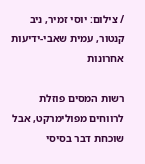/ צילום: יוסי זמיר, ניב קנטור, עמית שאבי-ידיעות אחרונות

רשות המסים פוזלת לרווחים מפולימרקט, אבל שוכחת דבר בסיסי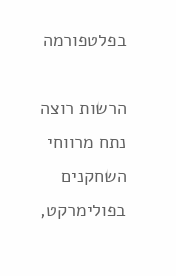בפלטפורמה

הרשות רוצה נתח מרווחי השחקנים בפולימרקט,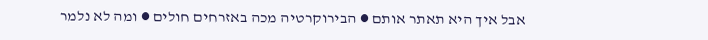אבל איך היא תאתר אותם ● הבירוקרטיה מכה באזרחים חולים ● ומה לא נלמר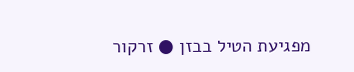מפגיעת הטיל בבזן ● זרקור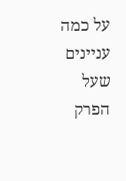על כמה עניינים שעל הפרק